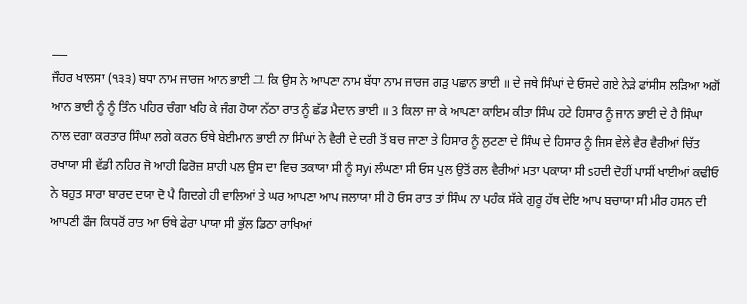___
ਜੌਹਰ ਖਾਲਸਾ (੧੩੩) ਬਧਾ ਨਾਮ ਜਾਰਜ ਆਨ ਭਾਈ 그 ਕਿ ਉਸ ਨੇ ਆਪਣਾ ਨਾਮ ਬੱਧਾ ਨਾਮ ਜਾਰਜ ਗੜੁ ਪਛਾਨ ਭਾਈ ॥ ਦੇ ਜਥੇ ਸਿੰਘਾਂ ਦੇ ਓਸਦੇ ਗਏ ਨੇੜੇ ਫਾਂਸੀਸ ਲੜਿਆ ਅਗੋਂ ਆਨ ਭਾਈ ਨੂੰ ਨੂੰ ਤਿੰਨ ਪਹਿਰ ਚੰਗਾ ਖਹਿ ਕੇ ਜੰਗ ਹੋਯਾ ਨੱਠਾ ਰਾਤ ਨੂੰ ਛੱਡ ਮੈਦਾਨ ਭਾਈ ॥ 3 ਕਿਲਾ ਜਾ ਕੇ ਆਪਣਾ ਕਾਇਮ ਕੀਤਾ ਸਿੰਘ ਹਟੇ ਹਿਸਾਰ ਨੂੰ ਜਾਨ ਭਾਈ ਦੇ ਹੈ ਸਿੰਘਾ ਨਾਲ ਦਗਾ ਕਰਤਾਰ ਸਿੰਘਾ ਲਗੇ ਕਰਨ ਓਥੇ ਬੇਈਮਾਨ ਭਾਈ ਨਾ ਸਿੰਘਾਂ ਨੇ ਵੈਰੀ ਦੇ ਦਰੀ ਤੋਂ ਬਚ ਜਾਣਾ ਤੇ ਹਿਸਾਰ ਨੂੰ ਲੁਟਣਾ ਦੇ ਸਿੰਘ ਦੇ ਹਿਸਾਰ ਨੂੰ ਜਿਸ ਵੇਲੇ ਵੈਰ ਵੈਰੀਆਂ ਚਿੱਤ ਰਖਾਯਾ ਸੀ ਵੱਡੀ ਨਹਿਰ ਜੋ ਆਹੀ ਫਿਰੋਜ਼ ਸ਼ਾਹੀ ਪਲ ਉਸ ਦਾ ਵਿਚ ਤਕਾਯਾ ਸੀ ਨੂੰ ਸyi ਲੰਘਣਾ ਸੀ ਓਸ ਪੁਲ ਉਤੋਂ ਰਲ ਵੈਰੀਆਂ ਮਤਾ ਪਕਾਯਾ ਸੀ sਹਦੀ ਦੋਹੀਂ ਪਾਸੀਂ ਖਾਈਆਂ ਕਢੀਓ ਨੇ ਬਹੁਤ ਸਾਰਾ ਬਾਰਦ ਦਯਾ ਦੋ ਪੈ ਗਿਦਗੇ ਹੀ ਵਾਲਿਆਂ ਤੇ ਘਰ ਆਪਣਾ ਆਪ ਜਲਾਯਾ ਸੀ ਹੋ ਓਸ ਰਾਤ ਤਾਂ ਸਿੰਘ ਨਾ ਪਹੰਕ ਸੱਕੇ ਗੁਰੂ ਹੱਥ ਦੇਇ ਆਪ ਬਚਾਯਾ ਸੀ ਮੀਰ ਹਸਨ ਦੀ ਆਪਣੀ ਫੌਜ ਕਿਧਰੋਂ ਰਾਤ ਆ ਓਥੇ ਫੇਰਾ ਪਾਯਾ ਸੀ ਭੁੱਲ ਡਿਠਾ ਰਾਖਿਆਂ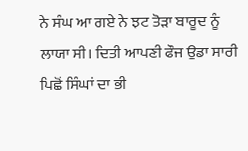ਨੇ ਸੰਘ ਆ ਗਏ ਨੇ ਝਟ ਤੋੜਾ ਬਾਰੂਦ ਨੂੰ ਲਾਯਾ ਸੀ। ਦਿਤੀ ਆਪਣੀ ਫੌਜ ਉਡਾ ਸਾਰੀ ਪਿਛੋਂ ਸਿੰਘਾਂ ਦਾ ਭੀ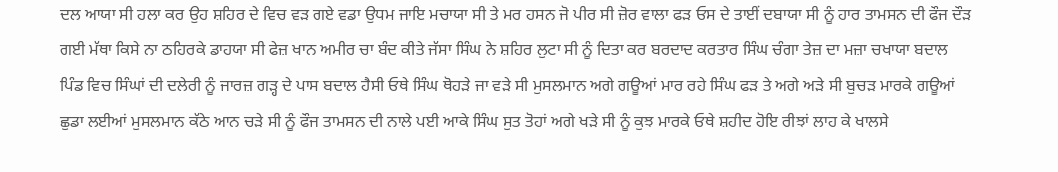ਦਲ ਆਯਾ ਸੀ ਹਲਾ ਕਰ ਉਹ ਸ਼ਹਿਰ ਦੇ ਵਿਚ ਵੜ ਗਏ ਵਡਾ ਉਧਮ ਜਾਇ ਮਚਾਯਾ ਸੀ ਤੇ ਮਰ ਹਸਨ ਜੋ ਪੀਰ ਸੀ ਜ਼ੋਰ ਵਾਲਾ ਫੜ ਓਸ ਦੇ ਤਾਈਂ ਦਬਾਯਾ ਸੀ ਨੂੰ ਹਾਰ ਤਾਮਸਨ ਦੀ ਫੌਜ ਦੌੜ ਗਈ ਮੱਥਾ ਕਿਸੇ ਨਾ ਠਹਿਰਕੇ ਡਾਹਯਾ ਸੀ ਫੇਜ਼ ਖਾਨ ਅਮੀਰ ਚਾ ਬੰਦ ਕੀਤੇ ਜੱਸਾ ਸਿੰਘ ਨੇ ਸ਼ਹਿਰ ਲੁਟਾ ਸੀ ਨੂੰ ਦਿਤਾ ਕਰ ਬਰਦਾਦ ਕਰਤਾਰ ਸਿੰਘ ਚੰਗਾ ਤੇਜ਼ ਦਾ ਮਜ਼ਾ ਚਖਾਯਾ ਬਦਾਲ ਪਿੰਡ ਵਿਚ ਸਿੰਘਾਂ ਦੀ ਦਲੇਰੀ ਨੂੰ ਜਾਰਜ਼ ਗੜ੍ਹ ਦੇ ਪਾਸ ਬਦਾਲ ਹੈਸੀ ਓਥੇ ਸਿੰਘ ਥੋਹੜੇ ਜਾ ਵੜੇ ਸੀ ਮੁਸਲਮਾਨ ਅਗੇ ਗਊਆਂ ਮਾਰ ਰਹੇ ਸਿੰਘ ਫੜ ਤੇ ਅਗੇ ਅੜੇ ਸੀ ਬੁਚੜ ਮਾਰਕੇ ਗਊਆਂ ਛੁਡਾ ਲਈਆਂ ਮੁਸਲਮਾਨ ਕੱਠੇ ਆਨ ਚੜੇ ਸੀ ਨੂੰ ਫੌਜ ਤਾਮਸਨ ਦੀ ਨਾਲੇ ਪਈ ਆਕੇ ਸਿੰਘ ਸੁਤ ਤੋਹਾਂ ਅਗੇ ਖੜੇ ਸੀ ਨੂੰ ਕੁਝ ਮਾਰਕੇ ਓਥੇ ਸ਼ਹੀਦ ਹੋਇ ਰੀਝਾਂ ਲਾਹ ਕੇ ਖਾਲਸੇ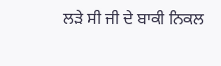ਲੜੇ ਸੀ ਜੀ ਦੇ ਬਾਕੀ ਨਿਕਲ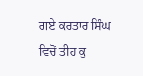ਗਏ ਕਰਤਾਰ ਸਿੰਘ ਵਿਚੋਂ ਤੀਹ ਕੁ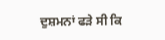ਦੁਸ਼ਮਨਾਂ ਫੜੇ ਸੀ ਕਿ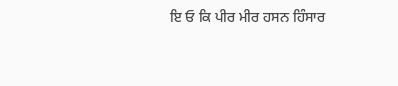ਇ ਓ ਕਿ ਪੀਰ ਮੀਰ ਹਸਨ ਹਿੰਸਾਰ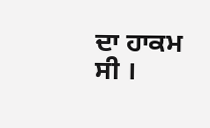ਦਾ ਹਾਕਮ ਸੀ ।